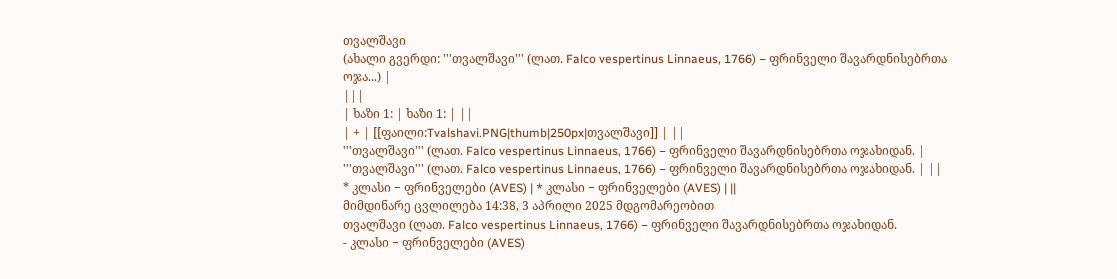თვალშავი
(ახალი გვერდი: '''თვალშავი''' (ლათ. Falco vespertinus Linnaeus, 1766) − ფრინველი შავარდნისებრთა ოჯა...) |
|||
| ხაზი 1: | ხაზი 1: | ||
| + | [[ფაილი:Tvalshavi.PNG|thumb|250px|თვალშავი]] | ||
'''თვალშავი''' (ლათ. Falco vespertinus Linnaeus, 1766) − ფრინველი შავარდნისებრთა ოჯახიდან. | '''თვალშავი''' (ლათ. Falco vespertinus Linnaeus, 1766) − ფრინველი შავარდნისებრთა ოჯახიდან. | ||
* კლასი − ფრინველები (AVES) | * კლასი − ფრინველები (AVES) | ||
მიმდინარე ცვლილება 14:38, 3 აპრილი 2025 მდგომარეობით
თვალშავი (ლათ. Falco vespertinus Linnaeus, 1766) − ფრინველი შავარდნისებრთა ოჯახიდან.
- კლასი − ფრინველები (AVES)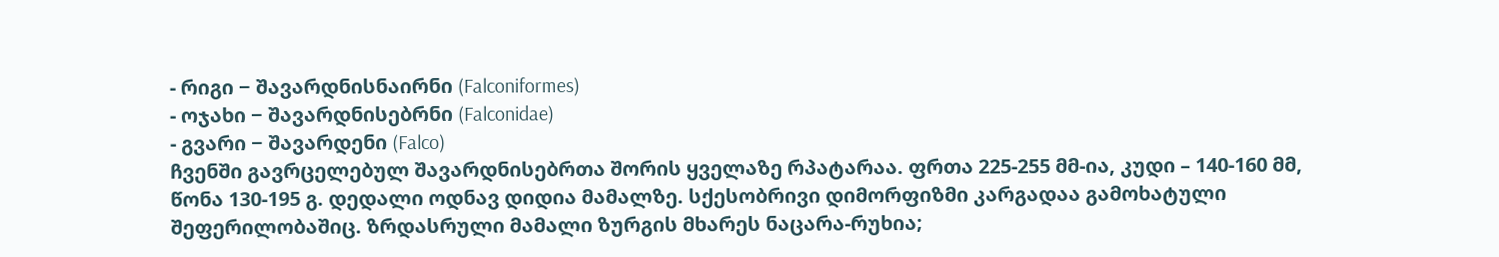- რიგი − შავარდნისნაირნი (Falconiformes)
- ოჯახი − შავარდნისებრნი (Falconidae)
- გვარი − შავარდენი (Falco)
ჩვენში გავრცელებულ შავარდნისებრთა შორის ყველაზე რპატარაა. ფრთა 225-255 მმ-ია, კუდი – 140-160 მმ, წონა 130-195 გ. დედალი ოდნავ დიდია მამალზე. სქესობრივი დიმორფიზმი კარგადაა გამოხატული შეფერილობაშიც. ზრდასრული მამალი ზურგის მხარეს ნაცარა-რუხია;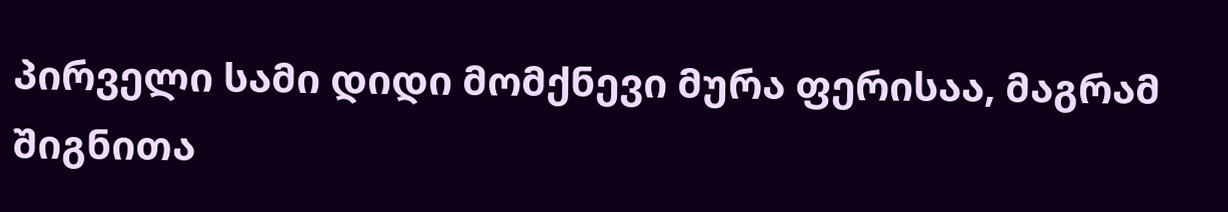პირველი სამი დიდი მომქნევი მურა ფერისაა, მაგრამ შიგნითა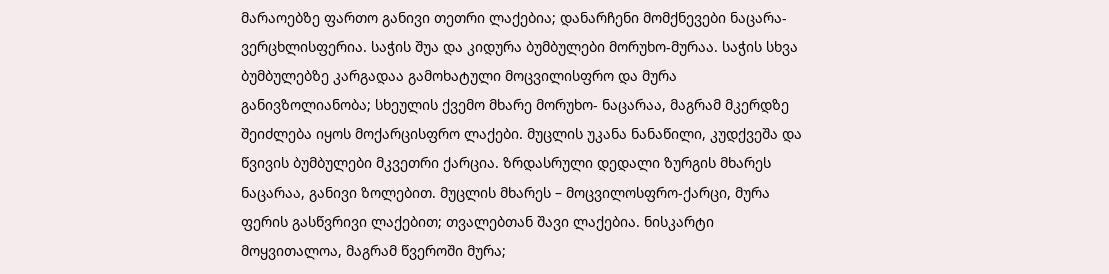მარაოებზე ფართო განივი თეთრი ლაქებია; დანარჩენი მომქნევები ნაცარა-ვერცხლისფერია. საჭის შუა და კიდურა ბუმბულები მორუხო-მურაა. საჭის სხვა ბუმბულებზე კარგადაა გამოხატული მოცვილისფრო და მურა განივზოლიანობა; სხეულის ქვემო მხარე მორუხო- ნაცარაა, მაგრამ მკერდზე შეიძლება იყოს მოქარცისფრო ლაქები. მუცლის უკანა ნანაწილი, კუდქვეშა და წვივის ბუმბულები მკვეთრი ქარცია. ზრდასრული დედალი ზურგის მხარეს ნაცარაა, განივი ზოლებით. მუცლის მხარეს – მოცვილოსფრო-ქარცი, მურა ფერის გასწვრივი ლაქებით; თვალებთან შავი ლაქებია. ნისკარტი მოყვითალოა, მაგრამ წვეროში მურა;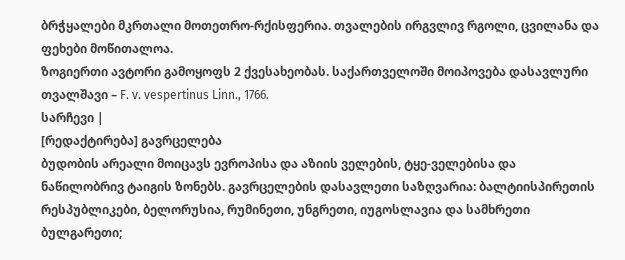ბრჭყალები მკრთალი მოთეთრო-რქისფერია. თვალების ირგვლივ რგოლი, ცვილანა და ფეხები მოწითალოა.
ზოგიერთი ავტორი გამოყოფს 2 ქვესახეობას. საქართველოში მოიპოვება დასავლური თვალშავი – F. v. vespertinus Linn., 1766.
სარჩევი |
[რედაქტირება] გავრცელება
ბუდობის არეალი მოიცავს ევროპისა და აზიის ველების, ტყე-ველებისა და ნაწილობრივ ტაიგის ზონებს. გავრცელების დასავლეთი საზღვარია: ბალტიისპირეთის რესპუბლიკები, ბელორუსია, რუმინეთი, უნგრეთი, იუგოსლავია და სამხრეთი ბულგარეთი;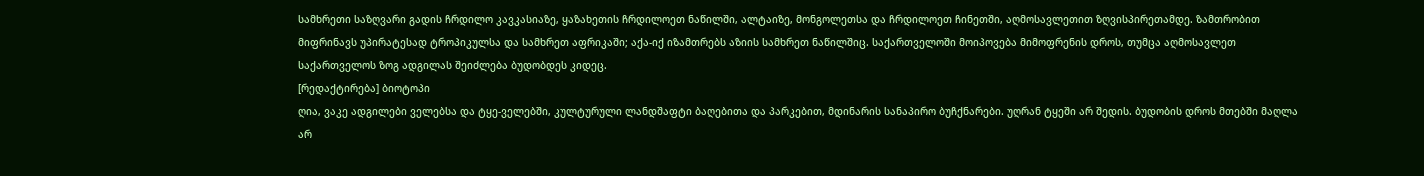სამხრეთი საზღვარი გადის ჩრდილო კავკასიაზე, ყაზახეთის ჩრდილოეთ ნაწილში, ალტაიზე, მონგოლეთსა და ჩრდილოეთ ჩინეთში, აღმოსავლეთით ზღვისპირეთამდე. ზამთრობით მიფრინავს უპირატესად ტროპიკულსა და სამხრეთ აფრიკაში; აქა-იქ იზამთრებს აზიის სამხრეთ ნაწილშიც. საქართველოში მოიპოვება მიმოფრენის დროს, თუმცა აღმოსავლეთ საქართველოს ზოგ ადგილას შეიძლება ბუდობდეს კიდეც.
[რედაქტირება] ბიოტოპი
ღია, ვაკე ადგილები ველებსა და ტყე-ველებში, კულტურული ლანდშაფტი ბაღებითა და პარკებით, მდინარის სანაპირო ბუჩქნარები. უღრან ტყეში არ შედის. ბუდობის დროს მთებში მაღლა არ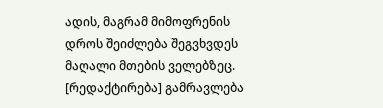ადის, მაგრამ მიმოფრენის დროს შეიძლება შეგვხვდეს მაღალი მთების ველებზეც.
[რედაქტირება] გამრავლება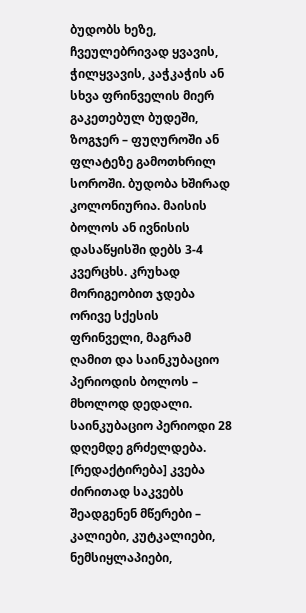ბუდობს ხეზე, ჩვეულებრივად ყვავის, ჭილყვავის, კაჭკაჭის ან სხვა ფრინველის მიერ გაკეთებულ ბუდეში, ზოგჯერ – ფუღუროში ან ფლატეზე გამოთხრილ სოროში. ბუდობა ხშირად კოლონიურია. მაისის ბოლოს ან ივნისის დასაწყისში დებს 3-4 კვერცხს. კრუხად მორიგეობით ჯდება ორივე სქესის ფრინველი, მაგრამ ღამით და საინკუბაციო პერიოდის ბოლოს – მხოლოდ დედალი. საინკუბაციო პერიოდი 28 დღემდე გრძელდება.
[რედაქტირება] კვება
ძირითად საკვებს შეადგენენ მწერები – კალიები, კუტკალიები, ნემსიყლაპიები,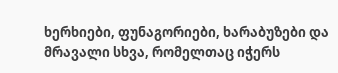ხერხიები, ფუნაგორიები, ხარაბუზები და მრავალი სხვა, რომელთაც იჭერს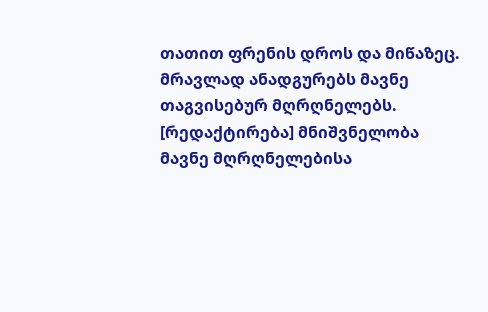თათით ფრენის დროს და მიწაზეც. მრავლად ანადგურებს მავნე თაგვისებურ მღრღნელებს.
[რედაქტირება] მნიშვნელობა
მავნე მღრღნელებისა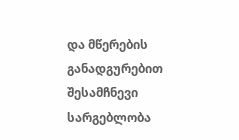და მწერების განადგურებით შესამჩნევი სარგებლობა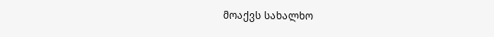მოაქვს სახალხო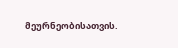მეურნეობისათვის.